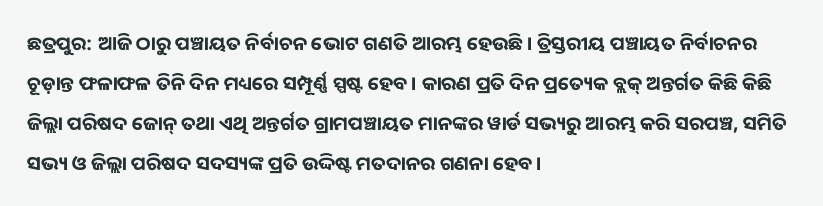ଛତ୍ରପୁର: ଆଜି ଠାରୁ ପଞ୍ଚାୟତ ନିର୍ବାଚନ ଭୋଟ ଗଣତି ଆରମ୍ଭ ହେଉଛି। ତ୍ରିସ୍ତରୀୟ ପଞ୍ଚାୟତ ନିର୍ବାଚନର ଚୂଡ଼ାନ୍ତ ଫଳାଫଳ ତିନି ଦିନ ମଧ୍ୟରେ ସମ୍ପୂର୍ଣ୍ଣ ସ୍ପଷ୍ଟ ହେବ। କାରଣ ପ୍ରତି ଦିନ ପ୍ରତ୍ୟେକ ବ୍ଲକ୍ ଅନ୍ତର୍ଗତ କିଛି କିଛି ଜିଲ୍ଲା ପରିଷଦ ଜୋନ୍ ତଥା ଏଥି ଅନ୍ତର୍ଗତ ଗ୍ରାମପଞ୍ଚାୟତ ମାନଙ୍କର ୱାର୍ଡ ସଭ୍ୟରୁ ଆରମ୍ଭ କରି ସରପଞ୍ଚ, ସମିତି ସଭ୍ୟ ଓ ଜିଲ୍ଲା ପରିଷଦ ସଦସ୍ୟଙ୍କ ପ୍ରତି ଉଦ୍ଦିଷ୍ଟ ମତଦାନର ଗଣନା ହେବ।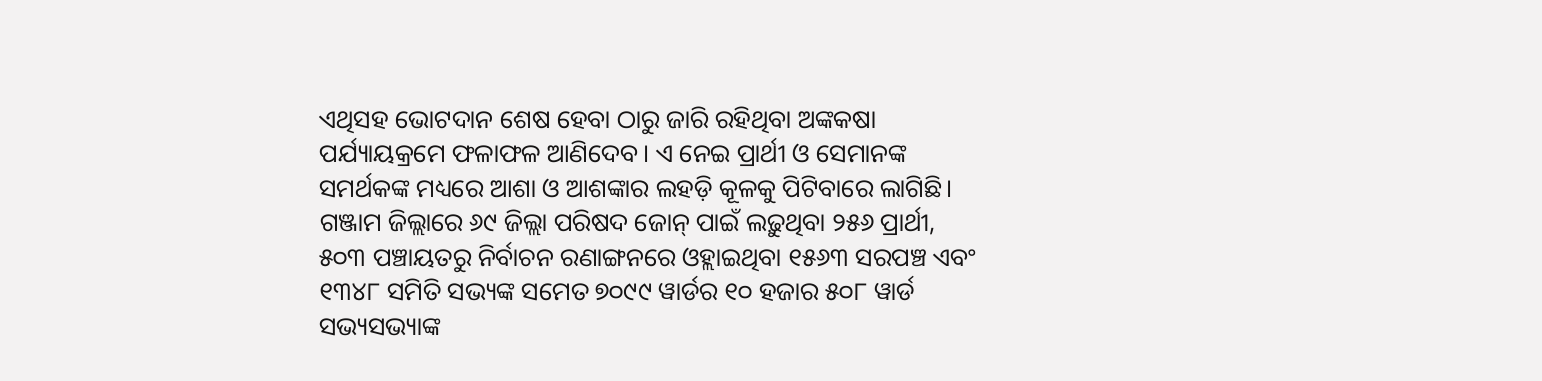ଏଥିସହ ଭୋଟଦାନ ଶେଷ ହେବା ଠାରୁ ଜାରି ରହିଥିବା ଅଙ୍କକଷା ପର୍ଯ୍ୟାୟକ୍ରମେ ଫଳାଫଳ ଆଣିଦେବ। ଏ ନେଇ ପ୍ରାର୍ଥୀ ଓ ସେମାନଙ୍କ ସମର୍ଥକଙ୍କ ମଧ୍ୟରେ ଆଶା ଓ ଆଶଙ୍କାର ଲହଡ଼ି କୂଳକୁ ପିଟିବାରେ ଲାଗିଛି।
ଗଞ୍ଜାମ ଜିଲ୍ଲାରେ ୬୯ ଜିଲ୍ଲା ପରିଷଦ ଜୋନ୍ ପାଇଁ ଲଢ଼ୁଥିବା ୨୫୬ ପ୍ରାର୍ଥୀ, ୫୦୩ ପଞ୍ଚାୟତରୁ ନିର୍ବାଚନ ରଣାଙ୍ଗନରେ ଓହ୍ଲାଇଥିବା ୧୫୬୩ ସରପଞ୍ଚ ଏବଂ ୧୩୪୮ ସମିତି ସଭ୍ୟଙ୍କ ସମେତ ୭୦୯୯ ୱାର୍ଡର ୧୦ ହଜାର ୫୦୮ ୱାର୍ଡ ସଭ୍ୟସଭ୍ୟାଙ୍କ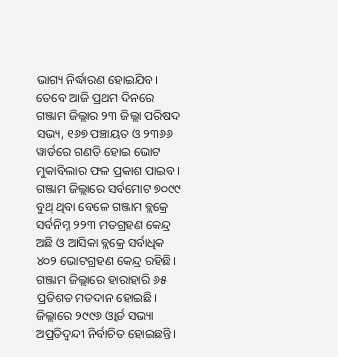ଭାଗ୍ୟ ନିର୍ଦ୍ଧାରଣ ହୋଇଯିବ। ତେବେ ଆଜି ପ୍ରଥମ ଦିନରେ ଗଞ୍ଜାମ ଜିଲ୍ଲାର ୨୩ ଜିଲ୍ଲା ପରିଷଦ ସଭ୍ୟ, ୧୬୭ ପଞ୍ଚାୟତ ଓ ୨୩୬୬ ୱାର୍ଡରେ ଗଣତି ହୋଇ ଭୋଟ ମୁକାବିଲାର ଫଳ ପ୍ରକାଶ ପାଇବ। ଗଞ୍ଜାମ ଜିଲ୍ଲାରେ ସର୍ବମୋଟ ୭୦୯୯ ବୁଥ୍ ଥିବା ବେଳେ ଗଞ୍ଜାମ ବ୍ଲକ୍ରେ ସର୍ବନିମ୍ନ ୨୨୩ ମତଗ୍ରହଣ କେନ୍ଦ୍ର ଅଛି ଓ ଆସିକା ବ୍ଲକ୍ରେ ସର୍ବାଧିକ ୪୦୨ ଭୋଟଗ୍ରହଣ କେନ୍ଦ୍ର ରହିଛି। ଗଞ୍ଜାମ ଜିଲ୍ଲାରେ ହାରାହାରି ୬୫ ପ୍ରତିଶତ ମତଦାନ ହୋଇଛି।
ଜିଲ୍ଲାରେ ୨୯୯୬ ଓ୍ବାର୍ଡ ସଭ୍ୟା ଅପ୍ରତିଦ୍ବନ୍ଦୀ ନିର୍ବାଚିତ ହୋଇଛନ୍ତି।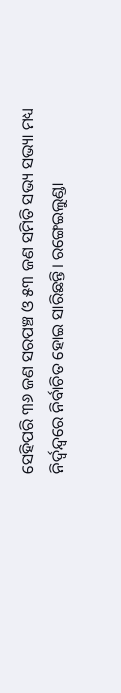ସେହିପରି ୩୬ ଜଣ ସରପଞ୍ଚ ଓ ୫୩ ଜଣ ସମିତି ସଭ୍ୟ ସଭ୍ୟା ମଧ୍ୟ ନିର୍ଦ୍ଵନ୍ଦ୍ବରେ ନିର୍ବାଚିତ ହୋଇ ସାରିଛନ୍ତି। ରଙ୍ଗେଇଲୁଣ୍ଡା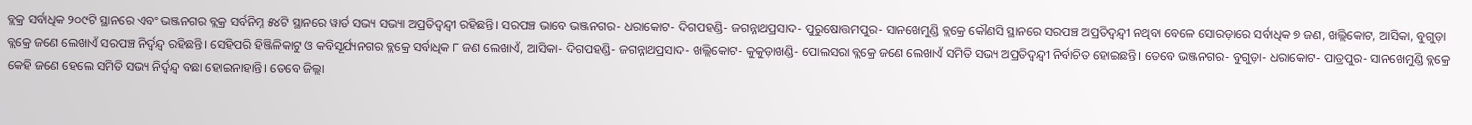ବ୍ଲକ୍ର ସର୍ବାଧିକ ୨୦୯ଟି ସ୍ଥାନରେ ଏବଂ ଭଞ୍ଜନଗର ବ୍ଲକ୍ର ସର୍ବନିମ୍ନ ୫୪ଟି ସ୍ଥାନରେ ୱାର୍ଡ ସଭ୍ୟ ସଭ୍ୟା ଅପ୍ରତିଦ୍ଵନ୍ଦ୍ବୀ ରହିଛନ୍ତି। ସରପଞ୍ଚ ଭାବେ ଭଞ୍ଜନଗର- ଧରାକୋଟ- ଦିଗପହଣ୍ଡି- ଜଗନ୍ନାଥପ୍ରସାଦ- ପୁରୁଷୋତ୍ତମପୁର- ସାନଖେମୁଣ୍ଡି ବ୍ଲକ୍ରେ କୌଣସି ସ୍ଥାନରେ ସରପଞ୍ଚ ଅପ୍ରତିଦ୍ୱନ୍ଦ୍ବୀ ନଥିବା ବେଳେ ସୋରଡ଼ାରେ ସର୍ବାଧିକ ୭ ଜଣ, ଖଲ୍ଲିକୋଟ, ଆସିକା, ବୁଗୁଡ଼ା ବ୍ଲକ୍ରେ ଜଣେ ଲେଖାଏଁ ସରପଞ୍ଚ ନିର୍ଦ୍ବନ୍ଦ୍ବ ରହିଛନ୍ତି। ସେହିପରି ହିଞ୍ଜିଳିକାଟୁ ଓ କବିସୂର୍ଯ୍ୟନଗର ବ୍ଲକ୍ରେ ସର୍ବାଧିକ ୮ ଜଣ ଲେଖାଏଁ, ଆସିକା- ଦିଗପହଣ୍ଡି- ଜଗନ୍ନାଥପ୍ରସାଦ- ଖଲ୍ଲିକୋଟ- କୁକୁଡ଼ାଖଣ୍ଡି- ପୋଲସରା ବ୍ଲକ୍ରେ ଜଣେ ଲେଖାଏଁ ସମିତି ସଭ୍ୟ ଅପ୍ରତିଦ୍ଵନ୍ଦ୍ବୀ ନିର୍ବାଚିତ ହୋଇଛନ୍ତି। ତେବେ ଭଞ୍ଜନଗର- ବୁଗୁଡ଼ା- ଧରାକୋଟ- ପାତ୍ରପୁର- ସାନଖେମୁଣ୍ଡି ବ୍ଲକ୍ରେ କେହି ଜଣେ ହେଲେ ସମିତି ସଭ୍ୟ ନିର୍ଦ୍ବନ୍ଦ୍ବ ବଛା ହୋଇନାହାନ୍ତି। ତେବେ ଜିଲ୍ଲା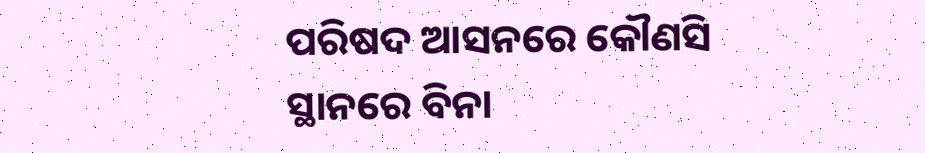ପରିଷଦ ଆସନରେ କୌଣସି ସ୍ଥାନରେ ବିନା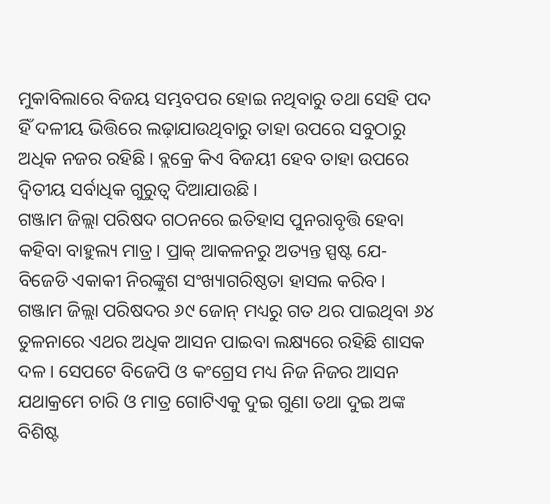ମୁକାବିଲାରେ ବିଜୟ ସମ୍ଭବପର ହୋଇ ନଥିବାରୁ ତଥା ସେହି ପଦ ହିଁ ଦଳୀୟ ଭିତ୍ତିରେ ଲଢ଼ାଯାଉଥିବାରୁ ତାହା ଉପରେ ସବୁଠାରୁ ଅଧିକ ନଜର ରହିଛି। ବ୍ଲକ୍ରେ କିଏ ବିଜୟୀ ହେବ ତାହା ଉପରେ ଦ୍ଵିତୀୟ ସର୍ବାଧିକ ଗୁରୁତ୍ବ ଦିଆଯାଉଛି।
ଗଞ୍ଜାମ ଜିଲ୍ଲା ପରିଷଦ ଗଠନରେ ଇତିହାସ ପୁନରାବୃତ୍ତି ହେବା କହିବା ବାହୁଲ୍ୟ ମାତ୍ର। ପ୍ରାକ୍ ଆକଳନରୁ ଅତ୍ୟନ୍ତ ସ୍ପଷ୍ଟ ଯେ- ବିଜେଡି ଏକାକୀ ନିରଙ୍କୁଶ ସଂଖ୍ୟାଗରିଷ୍ଠତା ହାସଲ କରିବ। ଗଞ୍ଜାମ ଜିଲ୍ଲା ପରିଷଦର ୬୯ ଜୋନ୍ ମଧ୍ୟରୁ ଗତ ଥର ପାଇଥିବା ୬୪ ତୁଳନାରେ ଏଥର ଅଧିକ ଆସନ ପାଇବା ଲକ୍ଷ୍ୟରେ ରହିଛି ଶାସକ ଦଳ। ସେପଟେ ବିଜେପି ଓ କଂଗ୍ରେସ ମଧ୍ୟ ନିଜ ନିଜର ଆସନ ଯଥାକ୍ରମେ ଚାରି ଓ ମାତ୍ର ଗୋଟିଏକୁ ଦୁଇ ଗୁଣା ତଥା ଦୁଇ ଅଙ୍କ ବିଶିଷ୍ଟ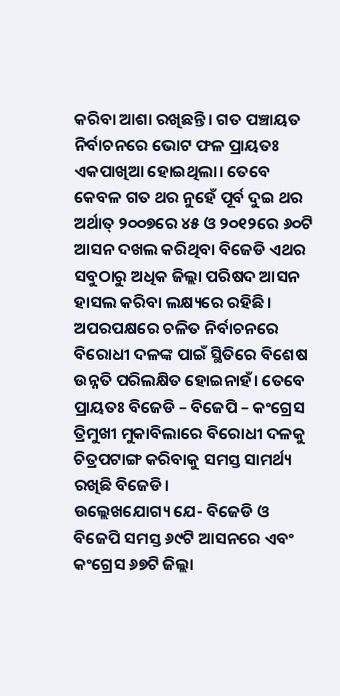କରିବା ଆଶା ରଖିଛନ୍ତି। ଗତ ପଞ୍ଚାୟତ ନିର୍ବାଚନରେ ଭୋଟ ଫଳ ପ୍ରାୟତଃ ଏକପାଖିଆ ହୋଇଥିଲା। ତେବେ କେବଳ ଗତ ଥର ନୁହେଁ ପୂର୍ବ ଦୁଇ ଥର ଅର୍ଥାତ୍ ୨୦୦୭ରେ ୪୫ ଓ ୨୦୧୨ରେ ୬୦ଟି ଆସନ ଦଖଲ କରିଥିବା ବିଜେଡି ଏଥର ସବୁଠାରୁ ଅଧିକ ଜିଲ୍ଲା ପରିଷଦ ଆସନ ହାସଲ କରିବା ଲକ୍ଷ୍ୟରେ ରହିଛି। ଅପରପକ୍ଷରେ ଚଳିତ ନିର୍ବାଚନରେ ବିରୋଧୀ ଦଳଙ୍କ ପାଇଁ ସ୍ଥିତିରେ ବିଶେଷ ଉନ୍ନତି ପରିଲକ୍ଷିତ ହୋଇନାହଁ। ତେବେ ପ୍ରାୟତଃ ବିଜେଡି – ବିଜେପି – କଂଗ୍ରେସ ତ୍ରିମୁଖୀ ମୁକାବିଲାରେ ବିରୋଧୀ ଦଳକୁ ଚିତ୍ରପଟାଙ୍ଗ କରିବାକୁ ସମସ୍ତ ସାମର୍ଥ୍ୟ ରଖିଛି ବିଜେଡି।
ଉଲ୍ଲେଖଯୋଗ୍ୟ ଯେ- ବିଜେଡି ଓ ବିଜେପି ସମସ୍ତ ୬୯ଟି ଆସନରେ ଏବଂ କଂଗ୍ରେସ ୬୭ଟି ଜିଲ୍ଲା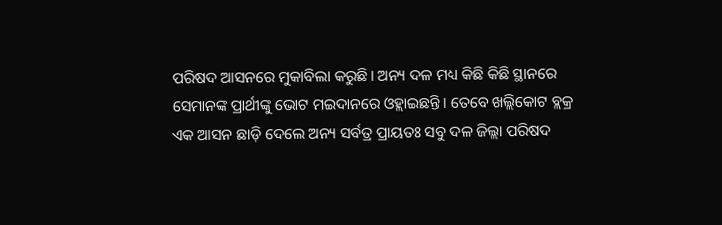ପରିଷଦ ଆସନରେ ମୁକାବିଲା କରୁଛି। ଅନ୍ୟ ଦଳ ମଧ୍ୟ କିଛି କିଛି ସ୍ଥାନରେ ସେମାନଙ୍କ ପ୍ରାର୍ଥୀଙ୍କୁ ଭୋଟ ମଇଦାନରେ ଓହ୍ଲାଇଛନ୍ତି। ତେବେ ଖଲ୍ଲିକୋଟ ବ୍ଲକ୍ର ଏକ ଆସନ ଛାଡ଼ି ଦେଲେ ଅନ୍ୟ ସର୍ବତ୍ର ପ୍ରାୟତଃ ସବୁ ଦଳ ଜିଲ୍ଲା ପରିଷଦ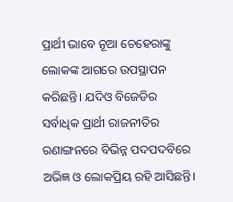ପ୍ରାର୍ଥୀ ଭାବେ ନୂଆ ଚେହେରାଙ୍କୁ ଲୋକଙ୍କ ଆଗରେ ଉପସ୍ଥାପନ କରିଛନ୍ତି। ଯଦିଓ ବିଜେଡିର ସର୍ବାଧିକ ପ୍ରାର୍ଥୀ ରାଜନୀତିର ରଣାଙ୍ଗନରେ ବିଭିନ୍ନ ପଦପଦବିରେ ଅଭିଜ୍ଞ ଓ ଲୋକପ୍ରିୟ ରହି ଆସିଛନ୍ତି।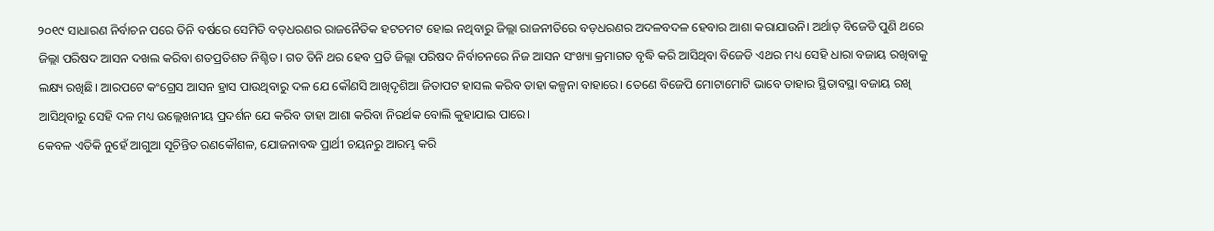୨୦୧୯ ସାଧାରଣ ନିର୍ବାଚନ ପରେ ତିନି ବର୍ଷରେ ସେମିତି ବଡ଼ଧରଣର ରାଜନୈତିକ ହଟଚମଟ ହୋଇ ନଥିବାରୁ ଜିଲ୍ଲା ରାଜନୀତିରେ ବଡ଼ଧରଣର ଅଦଳବଦଳ ହେବାର ଆଶା କରାଯାଉନି। ଅର୍ଥାତ୍ ବିଜେଡି ପୁଣି ଥରେ ଜିଲ୍ଲା ପରିଷଦ ଆସନ ଦଖଲ କରିବା ଶତପ୍ରତିଶତ ନିଶ୍ଚିତ। ଗତ ତିନି ଥର ହେବ ପ୍ରତି ଜିଲ୍ଲା ପରିଷଦ ନିର୍ବାଚନରେ ନିଜ ଆସନ ସଂଖ୍ୟା କ୍ରମାଗତ ବୃଦ୍ଧି କରି ଆସିଥିବା ବିଜେଡି ଏଥର ମଧ୍ୟ ସେହି ଧାରା ବଜାୟ ରଖିବାକୁ ଲକ୍ଷ୍ୟ ରଖିଛି। ଆରପଟେ କଂଗ୍ରେସ ଆସନ ହ୍ରାସ ପାଉଥିବାରୁ ଦଳ ଯେ କୌଣସି ଆଖିଦୃଶିଆ ଜିତାପଟ ହାସଲ କରିବ ତାହା କଳ୍ପନା ବାହାରେ। ତେଣେ ବିଜେପି ମୋଟାମୋଟି ଭାବେ ତାହାର ସ୍ଥିତାବସ୍ଥା ବଜାୟ ରଖି ଆସିଥିବାରୁ ସେହି ଦଳ ମଧ୍ୟ ଉଲ୍ଲେଖନୀୟ ପ୍ରଦର୍ଶନ ଯେ କରିବ ତାହା ଆଶା କରିବା ନିରର୍ଥକ ବୋଲି କୁହାଯାଇ ପାରେ।
କେବଳ ଏତିକି ନୁହେଁ ଆଗୁଆ ସୂଚିନ୍ତିତ ରଣକୌଶଳ, ଯୋଜନାବଦ୍ଧ ପ୍ରାର୍ଥୀ ଚୟନରୁ ଆରମ୍ଭ କରି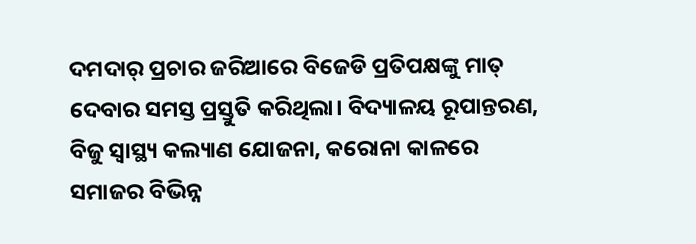ଦମଦାର୍ ପ୍ରଚାର ଜରିଆରେ ବିଜେଡି ପ୍ରତିପକ୍ଷଙ୍କୁ ମାତ୍ ଦେବାର ସମସ୍ତ ପ୍ରସ୍ତୁତି କରିଥିଲା। ବିଦ୍ୟାଳୟ ରୂପାନ୍ତରଣ, ବିଜୁ ସ୍ବାସ୍ଥ୍ୟ କଲ୍ୟାଣ ଯୋଜନା, କରୋନା କାଳରେ ସମାଜର ବିଭିନ୍ନ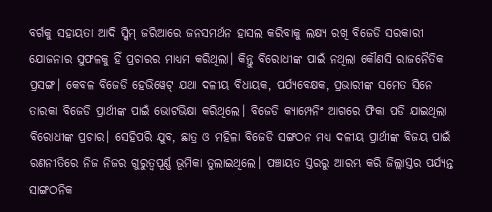ବର୍ଗକୁ ସହାୟତା ଆଦି ସ୍କିମ୍ ଜରିଆରେ ଜନସମର୍ଥନ ହାସଲ କରିବାକୁ ଲକ୍ଷ୍ୟ ରଖି ବିଜେଡି ସରକାରୀ ଯୋଜନାର ସୁଫଳକୁ ହିଁ ପ୍ରଚାରର ମାଧ୍ୟମ କରିଥିଲା। କିନ୍ତୁ ବିରୋଧୀଙ୍କ ପାଇଁ ନଥିଲା କୌଣସି ରାଜନୈତିକ ପ୍ରସଙ୍ଗ। କେବଳ ବିଜେଡି ହେଭିୱେଟ୍ ଯଥା ଦଳୀୟ ବିଧାୟକ, ପର୍ଯ୍ୟବେକ୍ଷକ, ପ୍ରଭାରୀଙ୍କ ସମେତ ସିନେ ତାରକା ବିଜେଡି ପ୍ରାର୍ଥୀଙ୍କ ପାଇଁ ଭୋଟଭିକ୍ଷା କରିଥିଲେ। ବିଜେଡି କ୍ୟାମ୍ପେନିଂ ଆଗରେ ଫିକା ପଡି ଯାଇଥିଲା ବିରୋଧୀଙ୍କ ପ୍ରଚାର। ସେହିପରି ଯୁବ, ଛାତ୍ର ଓ ମହିଳା ବିଜେଡି ସଙ୍ଗଠନ ମଧ୍ୟ ଦଳୀୟ ପ୍ରାର୍ଥୀଙ୍କ ବିଜୟ ପାଇଁ ରଣନୀତିରେ ନିଜ ନିଜର ଗୁରୁତ୍ଵପୂର୍ଣ୍ଣ ଭୂମିକା ତୁଲାଇଥିଲେ। ପଞ୍ଚାୟତ ସ୍ତରରୁ ଆରମ୍ଭ କରି ଜିଲ୍ଲାସ୍ତର ପର୍ଯ୍ୟନ୍ତ ସାଙ୍ଗଠନିକ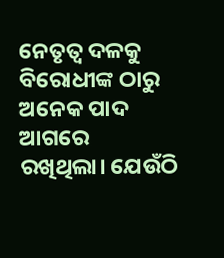ନେତୃତ୍ଵ ଦଳକୁ ବିରୋଧୀଙ୍କ ଠାରୁ ଅନେକ ପାଦ ଆଗରେ ରଖିଥିଲା। ଯେଉଁଠି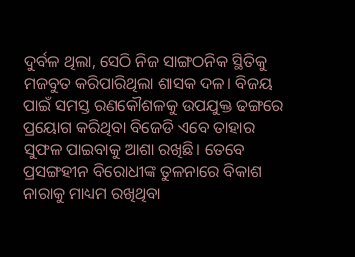ଦୁର୍ବଳ ଥିଲା, ସେଠି ନିଜ ସାଙ୍ଗଠନିକ ସ୍ଥିତିକୁ ମଜବୁତ କରିପାରିଥିଲା ଶାସକ ଦଳ। ବିଜୟ ପାଇଁ ସମସ୍ତ ରଣକୌଶଳକୁ ଉପଯୁକ୍ତ ଢଙ୍ଗରେ ପ୍ରୟୋଗ କରିଥିବା ବିଜେଡି ଏବେ ତାହାର ସୁଫଳ ପାଇବାକୁ ଆଶା ରଖିଛି। ତେବେ ପ୍ରସଙ୍ଗହୀନ ବିରୋଧୀଙ୍କ ତୁଳନାରେ ବିକାଶ ନାରାକୁ ମାଧ୍ୟମ ରଖିଥିବା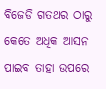ବିଜେଡି ଗତଥର ଠାରୁ କେତେ ଅଧିକ ଆସନ ପାଇବ ତାହା ଉପରେ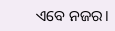ଏବେ ନଜର।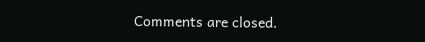Comments are closed.